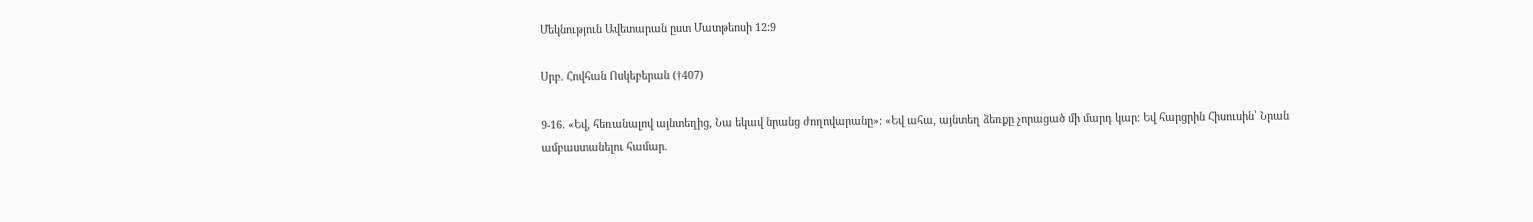Մեկնություն Ավետարան ըստ Մատթեոսի 12:9

Սրբ. Հովհան Ոսկեբերան (†407)

9-16. «Եվ, հեռանալով այնտեղից, Նա եկավ նրանց ժողովարանը»։ «Եվ ահա, այնտեղ ձեռքը չորացած մի մարդ կար։ Եվ հարցրին Հիսուսին՝ Նրան ամբաստանելու համար.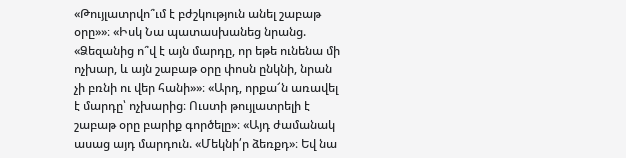«Թույլատրվո՞ւմ է բժշկություն անել շաբաթ օրը»»։ «Իսկ Նա պատասխանեց նրանց. «Ձեզանից ո՞վ է այն մարդը, որ եթե ունենա մի ոչխար, և այն շաբաթ օրը փոսն ընկնի, նրան չի բռնի ու վեր հանի»»։ «Արդ, որքա՜ն առավել է մարդը՝ ոչխարից։ Ուստի թույլատրելի է շաբաթ օրը բարիք գործելը»։ «Այդ ժամանակ ասաց այդ մարդուն. «Մեկնի՛ր ձեռքդ»։ Եվ նա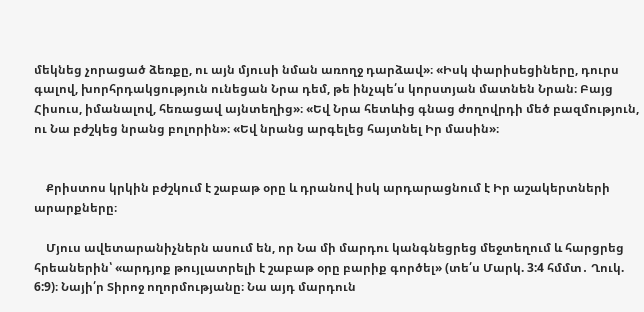մեկնեց չորացած ձեռքը, ու այն մյուսի նման առողջ դարձավ»։ «Իսկ փարիսեցիները, դուրս գալով, խորհրդակցություն ունեցան Նրա դեմ, թե ինչպե՛ս կորստյան մատնեն Նրան։ Բայց Հիսուս, իմանալով, հեռացավ այնտեղից»։ «Եվ Նրա հետևից գնաց ժողովրդի մեծ բազմություն, ու Նա բժշկեց նրանց բոլորին»։ «Եվ նրանց արգելեց հայտնել Իր մասին»։


    Քրիստոս կրկին բժշկում է շաբաթ օրը և դրանով իսկ արդարացնում է Իր աշակերտների արարքները։

    Մյուս ավետարանիչներն ասում են, որ Նա մի մարդու կանգնեցրեց մեջտեղում և հարցրեց հրեաներին՝ «արդյոք թույլատրելի է շաբաթ օրը բարիք գործել» (տե՛ս Մարկ. 3:4 հմմտ․ Ղուկ. 6:9)։ Նայի՛ր Տիրոջ ողորմությանը։ Նա այդ մարդուն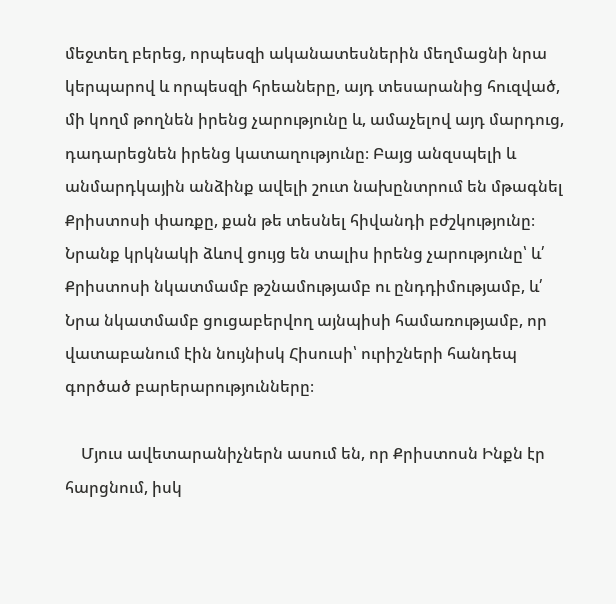մեջտեղ բերեց, որպեսզի ականատեսներին մեղմացնի նրա կերպարով և որպեսզի հրեաները, այդ տեսարանից հուզված, մի կողմ թողնեն իրենց չարությունը և, ամաչելով այդ մարդուց, դադարեցնեն իրենց կատաղությունը։ Բայց անզսպելի և անմարդկային անձինք ավելի շուտ նախընտրում են մթագնել Քրիստոսի փառքը, քան թե տեսնել հիվանդի բժշկությունը։ Նրանք կրկնակի ձևով ցույց են տալիս իրենց չարությունը՝ և՛ Քրիստոսի նկատմամբ թշնամությամբ ու ընդդիմությամբ, և՛ Նրա նկատմամբ ցուցաբերվող այնպիսի համառությամբ, որ վատաբանում էին նույնիսկ Հիսուսի՝ ուրիշների հանդեպ գործած բարերարությունները։

    Մյուս ավետարանիչներն ասում են, որ Քրիստոսն Ինքն էր հարցնում, իսկ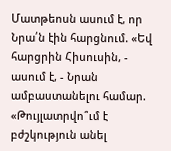Մատթեոսն ասում է, որ Նրա՛ն էին հարցնում. «Եվ հարցրին Հիսուսին, - ասում է, - Նրան ամբաստանելու համար. «Թույլատրվո՞ւմ է բժշկություն անել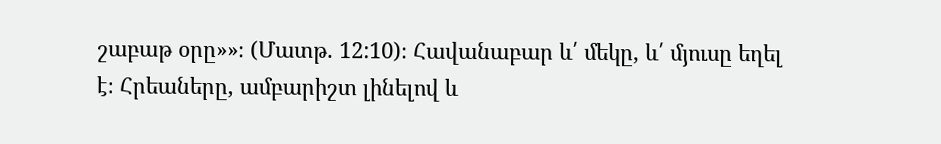շաբաթ օրը»»։ (Մատթ. 12:10)։ Հավանաբար և՛ մեկը, և՛ մյուսը եղել է։ Հրեաները, ամբարիշտ լինելով և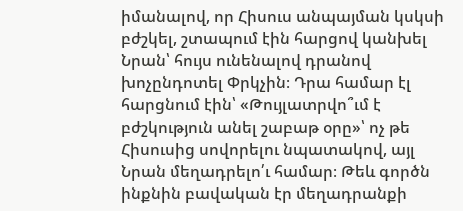իմանալով, որ Հիսուս անպայման կսկսի բժշկել, շտապում էին հարցով կանխել Նրան՝ հույս ունենալով դրանով խոչընդոտել Փրկչին։ Դրա համար էլ հարցնում էին՝ «Թույլատրվո՞ւմ է բժշկություն անել շաբաթ օրը»՝ ոչ թե Հիսուսից սովորելու նպատակով, այլ Նրան մեղադրելո՛ւ համար։ Թեև գործն ինքնին բավական էր մեղադրանքի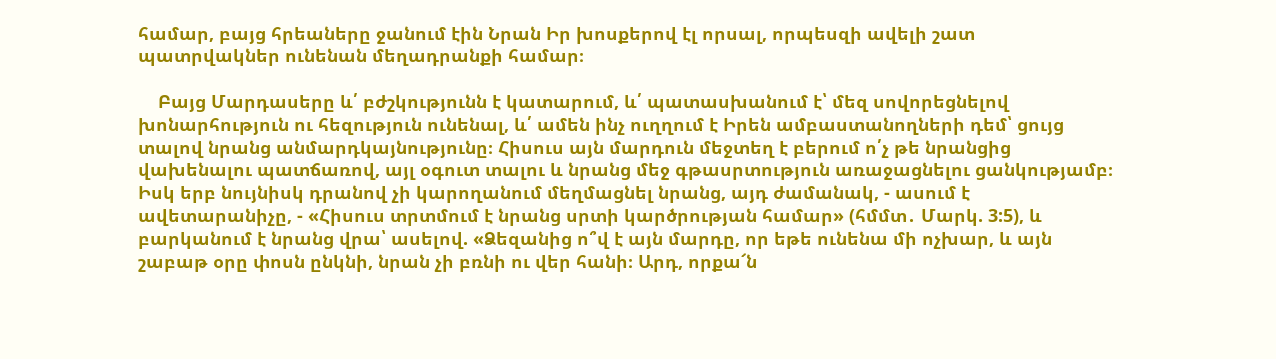համար, բայց հրեաները ջանում էին Նրան Իր խոսքերով էլ որսալ, որպեսզի ավելի շատ պատրվակներ ունենան մեղադրանքի համար։

    Բայց Մարդասերը և՛ բժշկությունն է կատարում, և՛ պատասխանում է՝ մեզ սովորեցնելով խոնարհություն ու հեզություն ունենալ, և՛ ամեն ինչ ուղղում է Իրեն ամբաստանողների դեմ՝ ցույց տալով նրանց անմարդկայնությունը։ Հիսուս այն մարդուն մեջտեղ է բերում ո՛չ թե նրանցից վախենալու պատճառով, այլ օգուտ տալու և նրանց մեջ գթասրտություն առաջացնելու ցանկությամբ։ Իսկ երբ նույնիսկ դրանով չի կարողանում մեղմացնել նրանց, այդ ժամանակ, - ասում է ավետարանիչը, - «Հիսուս տրտմում է նրանց սրտի կարծրության համար» (հմմտ․ Մարկ. 3:5), և բարկանում է նրանց վրա՝ ասելով. «Ձեզանից ո՞վ է այն մարդը, որ եթե ունենա մի ոչխար, և այն շաբաթ օրը փոսն ընկնի, նրան չի բռնի ու վեր հանի։ Արդ, որքա՜ն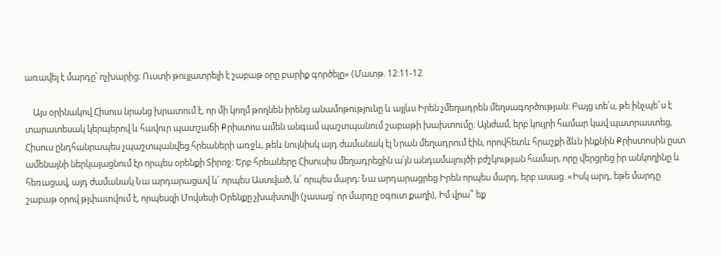առավել է մարդը՝ ոչխարից։ Ուստի թույլատրելի է շաբաթ օրը բարիք գործելը» (Մատթ. 12:11-12

    Այս օրինակով Հիսուս նրանց խրատում է, որ մի կողմ թողնեն իրենց անամոթությունը և այլևս Իրեն չմեղադրեն մեղսագործության։ Բայց տե՛ս, թե ինչպե՜ս է տարատեսակ կերպերով և հավուր պատշաճի Քրիստոս ամեն անգամ պաշտպանում շաբաթի խախտումը։ Այնժամ, երբ կույրի համար կավ պատրաստեց, Հիսուս ընդհանրապես չպաշտպանվեց հրեաների առջև, թեև նույնիսկ այդ ժամանակ էլ Նրան մեղադրում էին, որովհետև հրաշքի ձևն ինքնին Քրիստոսին ըստ ամենայնի ներկայացնում էր որպես օրենքի Տիրոջ։ Երբ հրեաները Հիսուսիս մեղադրեցին ա՛յն անդամալույծի բժշկության համար, որը վերցրեց իր անկողինը և հեռացավ, այդ ժամանակ Նա արդարացավ և՛ որպես Աստված, և՛ որպես մարդ։ Նա արդարացրեց Իրեն որպես մարդ, երբ ասաց. «Իսկ արդ, եթե մարդը շաբաթ օրով թլփատվում է, որպեսզի Մովսեսի Օրենքը չխախտվի (չասաց՝ որ մարդը օգուտ քաղի), Իմ վրա՞ եք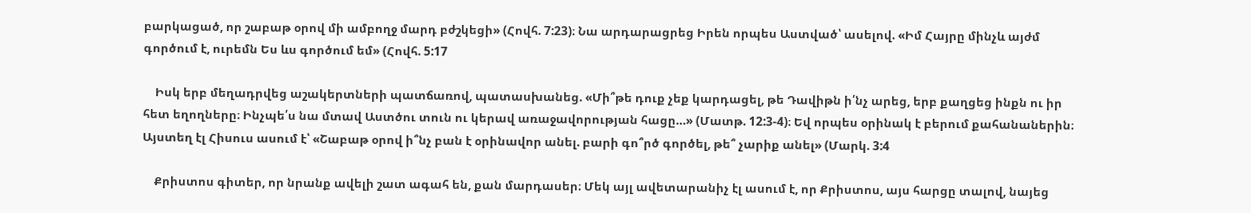բարկացած, որ շաբաթ օրով մի ամբողջ մարդ բժշկեցի» (Հովհ. 7:23)։ Նա արդարացրեց Իրեն որպես Աստված՝ ասելով. «Իմ Հայրը մինչև այժմ գործում է, ուրեմն Ես ևս գործում եմ» (Հովհ. 5:17

    Իսկ երբ մեղադրվեց աշակերտների պատճառով, պատասխանեց. «Մի՞թե դուք չեք կարդացել, թե Դավիթն ի՛նչ արեց, երբ քաղցեց ինքն ու իր հետ եղողները։ Ինչպե՛ս նա մտավ Աստծու տուն ու կերավ առաջավորության հացը…» (Մատթ. 12:3-4)։ Եվ որպես օրինակ է բերում քահանաներին։ Այստեղ էլ Հիսուս ասում է՝ «Շաբաթ օրով ի՞նչ բան է օրինավոր անել. բարի գո՞րծ գործել, թե՞ չարիք անել» (Մարկ. 3:4

    Քրիստոս գիտեր, որ նրանք ավելի շատ ագահ են, քան մարդասեր։ Մեկ այլ ավետարանիչ էլ ասում է, որ Քրիստոս, այս հարցը տալով, նայեց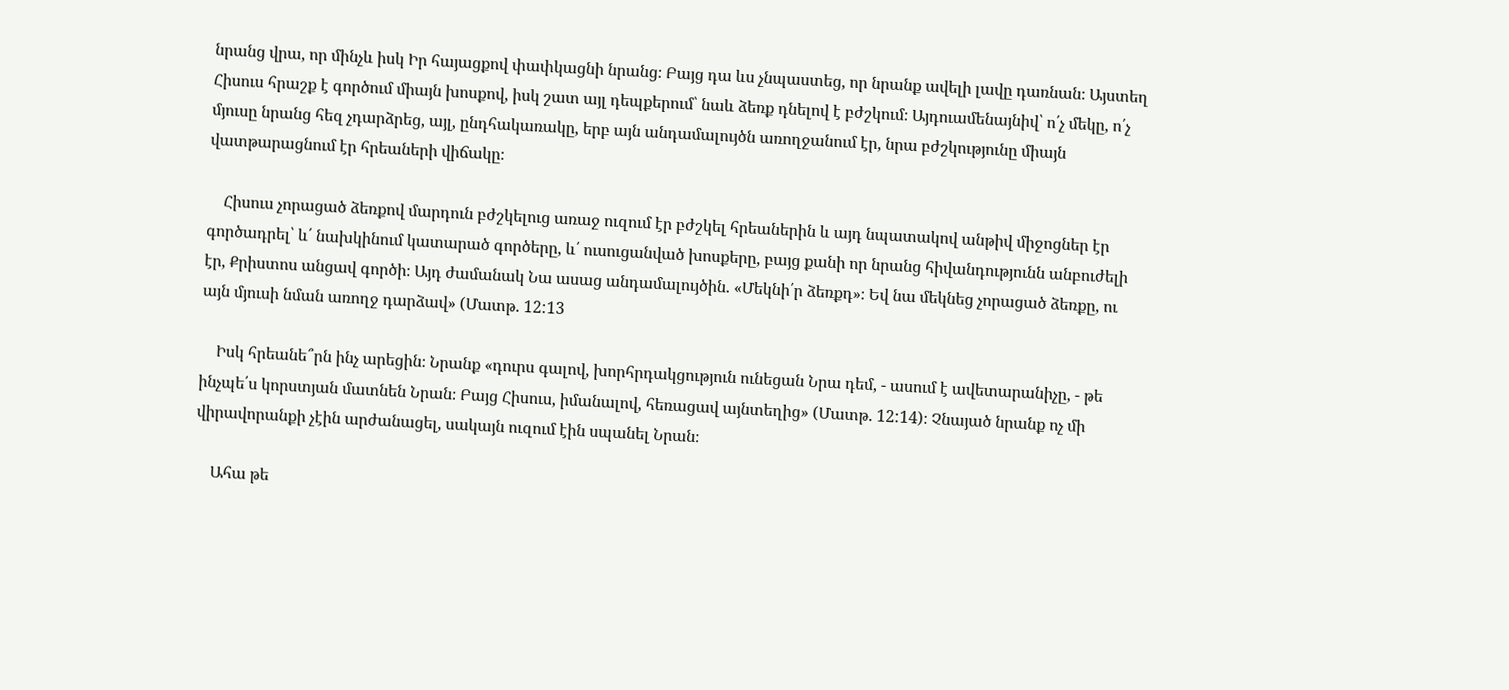նրանց վրա, որ մինչև իսկ Իր հայացքով փափկացնի նրանց։ Բայց դա ևս չնպաստեց, որ նրանք ավելի լավը դառնան։ Այստեղ Հիսուս հրաշք է գործում միայն խոսքով, իսկ շատ այլ դեպքերում՝ նաև ձեռք դնելով է բժշկում։ Այդուամենայնիվ՝ ո՛չ մեկը, ո՛չ մյուսը նրանց հեզ չդարձրեց, այլ, ընդհակառակը, երբ այն անդամալույծն առողջանում էր, նրա բժշկությունը միայն վատթարացնում էր հրեաների վիճակը։

    Հիսուս չորացած ձեռքով մարդուն բժշկելուց առաջ ուզում էր բժշկել հրեաներին և այդ նպատակով անթիվ միջոցներ էր գործադրել՝ և՛ նախկինում կատարած գործերը, և՛ ուսուցանված խոսքերը, բայց քանի որ նրանց հիվանդությունն անբուժելի էր, Քրիստոս անցավ գործի։ Այդ ժամանակ Նա ասաց անդամալույծին. «Մեկնի՛ր ձեռքդ»։ Եվ նա մեկնեց չորացած ձեռքը, ու այն մյուսի նման առողջ դարձավ» (Մատթ. 12:13

    Իսկ հրեանե՞րն ինչ արեցին։ Նրանք «դուրս գալով, խորհրդակցություն ունեցան Նրա դեմ, - ասում է ավետարանիչը, - թե ինչպե՛ս կորստյան մատնեն Նրան։ Բայց Հիսուս, իմանալով, հեռացավ այնտեղից» (Մատթ. 12:14)։ Չնայած նրանք ոչ մի վիրավորանքի չէին արժանացել, սակայն ուզում էին սպանել Նրան։

    Ահա թե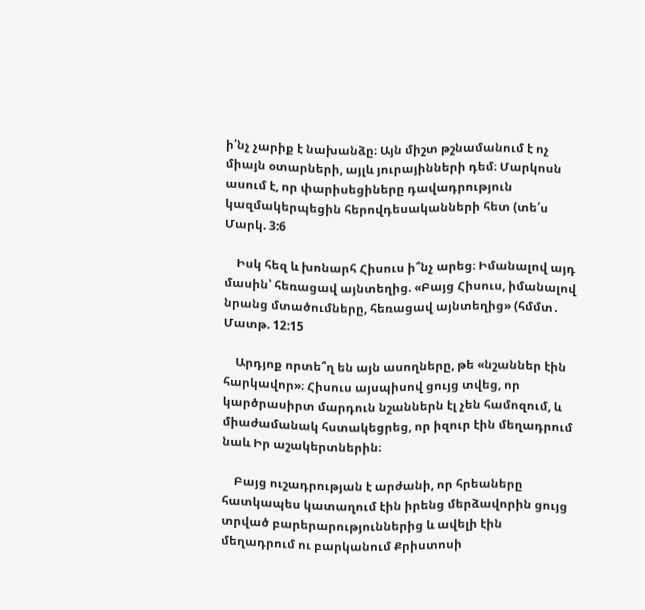ի՛նչ չարիք է նախանձը։ Այն միշտ թշնամանում է ոչ միայն օտարների, այլև յուրայինների դեմ։ Մարկոսն ասում է, որ փարիսեցիները դավադրություն կազմակերպեցին հերովդեսականների հետ (տե՛ս Մարկ. 3:6

    Իսկ հեզ և խոնարհ Հիսուս ի՞նչ արեց։ Իմանալով այդ մասին՝ հեռացավ այնտեղից. «Բայց Հիսուս, իմանալով նրանց մտածումները, հեռացավ այնտեղից» (հմմտ․ Մատթ. 12:15

    Արդյոք որտե՞ղ են այն ասողները, թե «նշաններ էին հարկավոր»։ Հիսուս այսպիսով ցույց տվեց, որ կարծրասիրտ մարդուն նշաններն էլ չեն համոզում, և միաժամանակ հստակեցրեց, որ իզուր էին մեղադրում նաև Իր աշակերտներին։

    Բայց ուշադրության է արժանի, որ հրեաները հատկապես կատաղում էին իրենց մերձավորին ցույց տրված բարերարություններից և ավելի էին մեղադրում ու բարկանում Քրիստոսի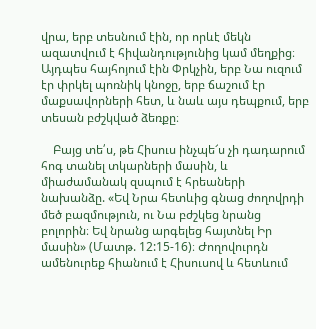վրա, երբ տեսնում էին, որ որևէ մեկն ազատվում է հիվանդությունից կամ մեղքից։ Այդպես հայհոյում էին Փրկչին, երբ Նա ուզում էր փրկել պոռնիկ կնոջը, երբ ճաշում էր մաքսավորների հետ, և նաև այս դեպքում, երբ տեսան բժշկված ձեռքը։

    Բայց տե՛ս, թե Հիսուս ինչպե՜ս չի դադարում հոգ տանել տկարների մասին, և միաժամանակ զսպում է հրեաների նախանձը. «Եվ Նրա հետևից գնաց ժողովրդի մեծ բազմություն, ու Նա բժշկեց նրանց բոլորին։ Եվ նրանց արգելեց հայտնել Իր մասին» (Մատթ. 12:15-16)։ Ժողովուրդն ամենուրեք հիանում է Հիսուսով և հետևում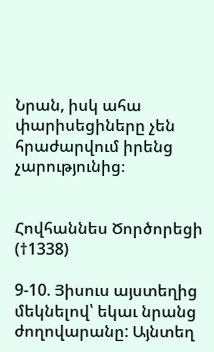Նրան, իսկ ահա փարիսեցիները չեն հրաժարվում իրենց չարությունից։


Հովհաննես Ծործորեցի (†1338)

9-10. Յիսուս այստեղից մեկնելով՝ եկաւ նրանց ժողովարանը: Այնտեղ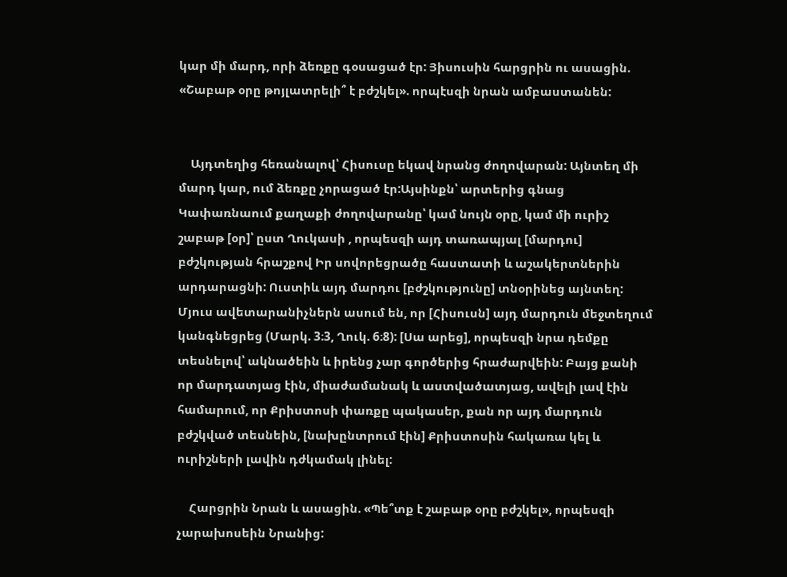կար մի մարդ, որի ձեռքը գօսացած էր: Յիսուսին հարցրին ու ասացին. «Շաբաթ օրը թոյլատրելի՞ է բժշկել». որպէսզի նրան ամբաստանեն:


    Այդտեղից հեռանալով՝ Հիսուսը եկավ նրանց ժողովարան: Այնտեղ մի մարդ կար, ում ձեռքը չորացած էր:Այսինքն՝ արտերից գնաց Կափառնաում քաղաքի ժողովարանը՝ կամ նույն օրը, կամ մի ուրիշ շաբաթ [օր]՝ ըստ Ղուկասի , որպեսզի այդ տառապյալ [մարդու] բժշկության հրաշքով Իր սովորեցրածը հաստատի և աշակերտներին արդարացնի: Ուստիև այդ մարդու [բժշկությունը] տնօրինեց այնտեղ: Մյուս ավետարանիչներն ասում են, որ [Հիսուսն] այդ մարդուն մեջտեղում կանգնեցրեց (Մարկ. 3։3, Ղուկ. 6։8): [Սա արեց], որպեսզի նրա դեմքը տեսնելով՝ ակնածեին և իրենց չար գործերից հրաժարվեին: Բայց քանի որ մարդատյաց էին, միաժամանակ և աստվածատյաց, ավելի լավ էին համարում, որ Քրիստոսի փառքը պակասեր, քան որ այդ մարդուն բժշկված տեսնեին, [նախընտրում էին] Քրիստոսին հակառա կել և ուրիշների լավին դժկամակ լինել:

    Հարցրին Նրան և ասացին. «Պե՞տք է շաբաթ օրը բժշկել», որպեսզի չարախոսեին Նրանից: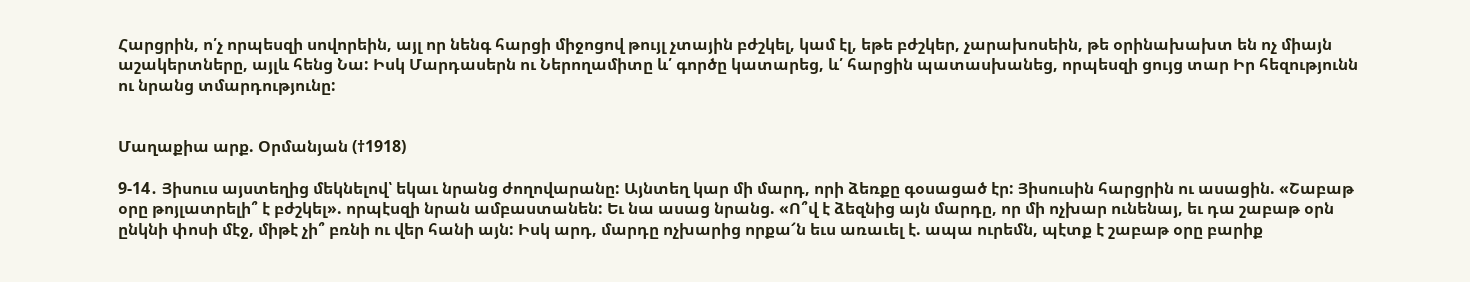Հարցրին, ո՛չ որպեսզի սովորեին, այլ որ նենգ հարցի միջոցով թույլ չտային բժշկել, կամ էլ, եթե բժշկեր, չարախոսեին, թե օրինախախտ են ոչ միայն աշակերտները, այլև հենց Նա: Իսկ Մարդասերն ու Ներողամիտը և՛ գործը կատարեց, և՛ հարցին պատասխանեց, որպեսզի ցույց տար Իր հեզությունն ու նրանց տմարդությունը:


Մաղաքիա արք. Օրմանյան (†1918)

9-14․ Յիսուս այստեղից մեկնելով՝ եկաւ նրանց ժողովարանը: Այնտեղ կար մի մարդ, որի ձեռքը գօսացած էր: Յիսուսին հարցրին ու ասացին. «Շաբաթ օրը թոյլատրելի՞ է բժշկել». որպէսզի նրան ամբաստանեն: Եւ նա ասաց նրանց. «Ո՞վ է ձեզնից այն մարդը, որ մի ոչխար ունենայ, եւ դա շաբաթ օրն ընկնի փոսի մէջ, միթէ չի՞ բռնի ու վեր հանի այն: Իսկ արդ, մարդը ոչխարից որքա՜ն եւս առաւել է. ապա ուրեմն, պէտք է շաբաթ օրը բարիք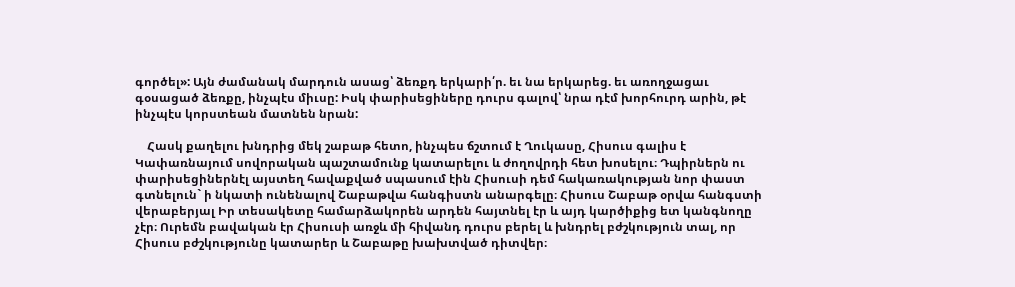գործել»: Այն ժամանակ մարդուն ասաց՝ ձեռքդ երկարի՛ր. եւ նա երկարեց. եւ առողջացաւ գօսացած ձեռքը, ինչպէս միւսը: Իսկ փարիսեցիները դուրս գալով՝ նրա դէմ խորհուրդ արին, թէ ինչպէս կորստեան մատնեն նրան:

    Հասկ քաղելու խնդրից մեկ շաբաթ հետո, ինչպես ճշտում է Ղուկասը, Հիսուս գալիս է Կափառնայում սովորական պաշտամունք կատարելու և ժողովրդի հետ խոսելու։ Դպիրներն ու փարիսեցիներնէլ այստեղ հավաքված սպասում էին Հիսուսի դեմ հակառակության նոր փաստ գտնելուն` ի նկատի ունենալով Շաբաթվա հանգիստն անարգելը։ Հիսուս Շաբաթ օրվա հանգստի վերաբերյալ Իր տեսակետը համարձակորեն արդեն հայտնել էր և այդ կարծիքից ետ կանգնողը չէր։ Ուրեմն բավական էր Հիսուսի առջև մի հիվանդ դուրս բերել և խնդրել բժշկություն տալ, որ Հիսուս բժշկությունը կատարեր և Շաբաթը խախտված դիտվեր։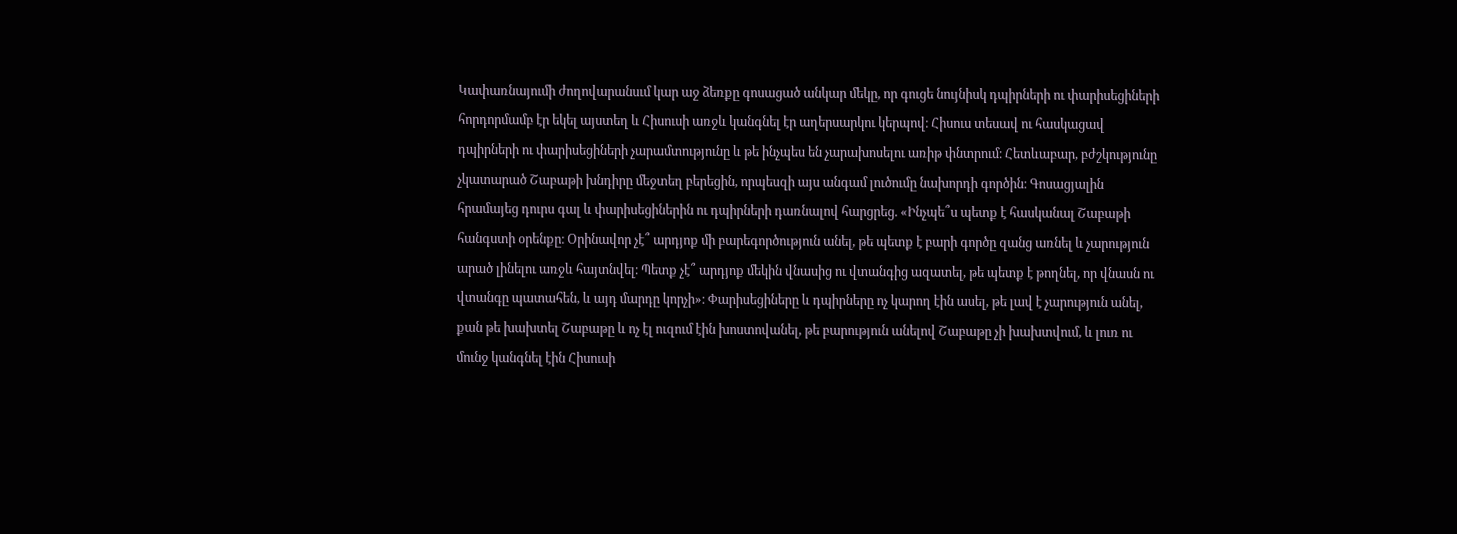Կափառնայումի ժողովարանսւմ կար աջ ձեռքը գոսացած անկար մեկը, որ գուցե նույնիսկ դպիրների ու փարիսեցիների հորդորմամբ էր եկել այստեղ և Հիսուսի առջև կանգնել էր աղերսարկու կերպով։ Հիսուս տեսավ ու հասկացավ դպիրների ու փարիսեցիների չարամտությունը և թե ինչպես են չարախոսելու առիթ փնտրում։ Հետևաբար, բժշկությունը չկատարած Շաբաթի խնդիրը մեջտեղ բերեցին, որպեսզի այս անգամ լուծումը նախորդի գործին։ Գոսացյալին հրամայեց դուրս գալ և փարիսեցիներին ու դպիրների դառնալով հարցրեց. «Ինչպե՞ս պետք է հասկանալ Շաբաթի հանգստի օրենքը։ Օրինավոր չէ՞ արդյոք մի բարեգործություն անել, թե պետք է բարի գործը զանց առնել և չարություն արած լինելու առջև հայտնվել։ Պետք չէ՞ արդյոք մեկին վնասից ու վտանգից ազատել, թե պետք է թողնել, որ վնասն ու վտանգը պատահեն, և այդ մարդը կորչի»։ Փարիսեցիները և դպիրները ոչ կարող էին ասել, թե լավ է չարություն անել, քան թե խախտել Շաբաթը և ոչ էլ ուզում էին խոստովանել, թե բարություն անելով Շաբաթը չի խախտվում, և լուռ ու մունջ կանգնել էին Հիսուսի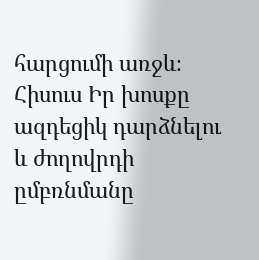հարցումի առջև։ Հիսուս Իր խոսքը ազդեցիկ դարձնելու և ժողովրդի ըմբռնմանը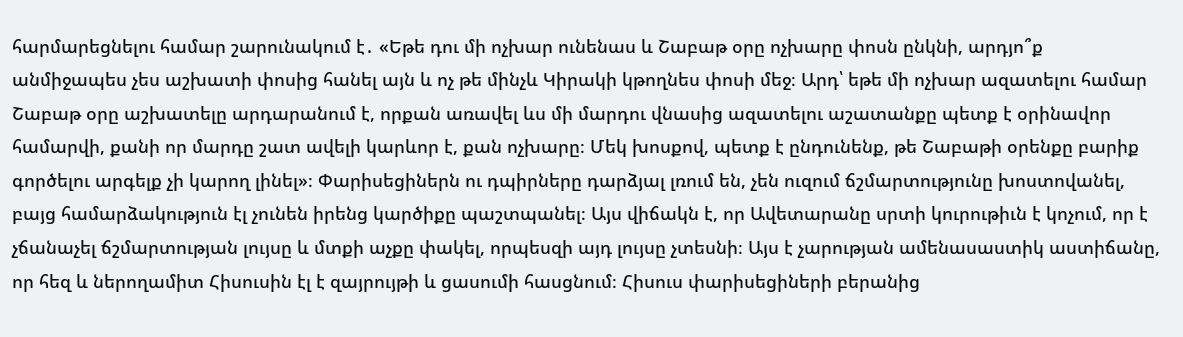հարմարեցնելու համար շարունակում է․ «Եթե դու մի ոչխար ունենաս և Շաբաթ օրը ոչխարը փոսն ընկնի, արդյո՞ք անմիջապես չես աշխատի փոսից հանել այն և ոչ թե մինչև Կիրակի կթողնես փոսի մեջ։ Արդ՝ եթե մի ոչխար ազատելու համար Շաբաթ օրը աշխատելը արդարանում է, որքան առավել ևս մի մարդու վնասից ազատելու աշատանքը պետք է օրինավոր համարվի, քանի որ մարդը շատ ավելի կարևոր է, քան ոչխարը։ Մեկ խոսքով, պետք է ընդունենք, թե Շաբաթի օրենքը բարիք գործելու արգելք չի կարող լինել»։ Փարիսեցիներն ու դպիրները դարձյալ լռում են, չեն ուզում ճշմարտությունը խոստովանել, բայց համարձակություն էլ չունեն իրենց կարծիքը պաշտպանել։ Այս վիճակն է, որ Ավետարանը սրտի կուրութիւն է կոչում, որ է չճանաչել ճշմարտության լույսը և մտքի աչքը փակել, որպեսզի այդ լույսը չտեսնի։ Այս է չարության ամենասաստիկ աստիճանը, որ հեզ և ներողամիտ Հիսուսին էլ է զայրույթի և ցասումի հասցնում։ Հիսուս փարիսեցիների բերանից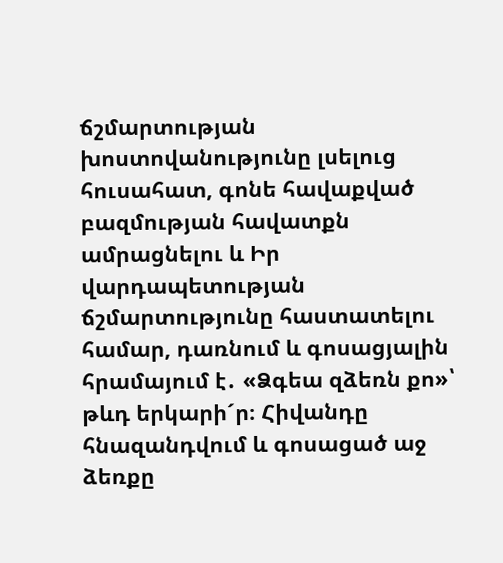ճշմարտության խոստովանությունը լսելուց հուսահատ, գոնե հավաքված բազմության հավատքն ամրացնելու և Իր վարդապետության ճշմարտությունը հաստատելու համար, դառնում և գոսացյալին հրամայում է․ «Ձգեա զձեռն քո»՝ թևդ երկարի´ր։ Հիվանդը հնազանդվում և գոսացած աջ ձեռքը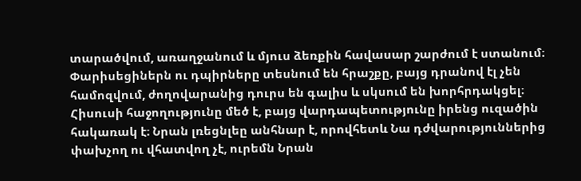տարածվում, առաղջանում և մյուս ձեռքին հավասար շարժում է ստանում։ Փարիսեցիներն ու դպիրները տեսնում են հրաշքը, բայց դրանով էլ չեն համոզվում, ժողովարանից դուրս են գալիս և սկսում են խորհրդակցել։ Հիսուսի հաջողությունը մեծ է, բայց վարդապետությունը իրենց ուզածին հակառակ է։ Նրան լռեցնլեը անհնար է, որովհետև Նա դժվարություններից փախչող ու վհատվող չէ, ուրեմն Նրան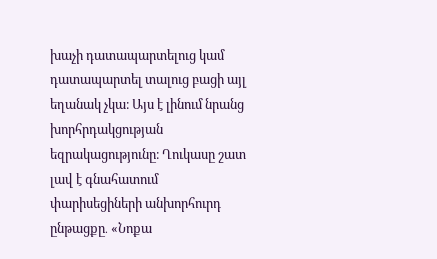խաչի դատապարտելուց կամ դատապարտել տալուց բացի այլ եղանակ չկա։ Այս է լինում նրանց խորհրդակցության եզրակացությունը։ Ղուկասը շատ լավ է գնահատում փարիսեցիների անխորհուրդ ընթացքը․ «Նոքա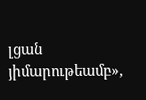լցան յիմարութեամբ»,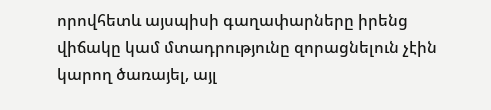որովհետև այսպիսի գաղափարները իրենց վիճակը կամ մտադրությունը զորացնելուն չէին կարող ծառայել, այլ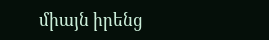միայն իրենց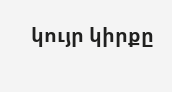կույր կիրքը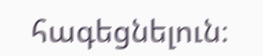հագեցնելուն։